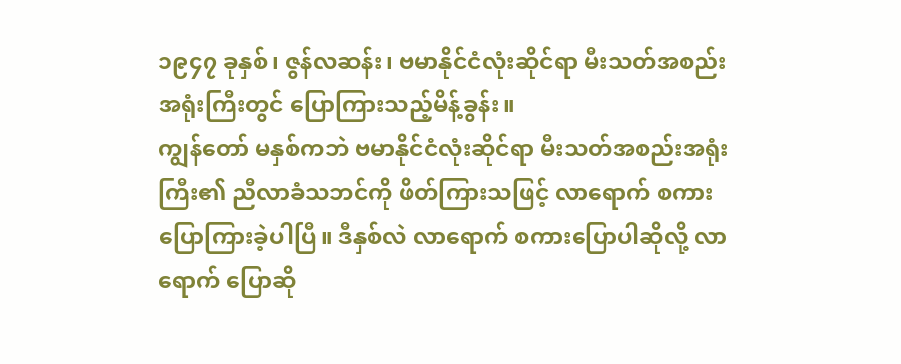၁၉၄၇ ခုနှစ်၊ ဇွန်လဆန်း၊ ဗမာနိုင်ငံလုံးဆိုင်ရာ မီးသတ်အစည်းအရုံးကြီးတွင် ပြောကြားသည့်မိန့်ခွန်း။
ကျွန်တော် မနှစ်ကဘဲ ဗမာနိုင်ငံလုံးဆိုင်ရာ မီးသတ်အစည်းအရုံးကြီး၏ ညီလာခံသဘင်ကို ဖိတ်ကြားသဖြင့် လာရောက် စကားပြောကြားခဲ့ပါပြီ။ ဒီနှစ်လဲ လာရောက် စကားပြောပါဆိုလို့ လာရောက် ပြောဆို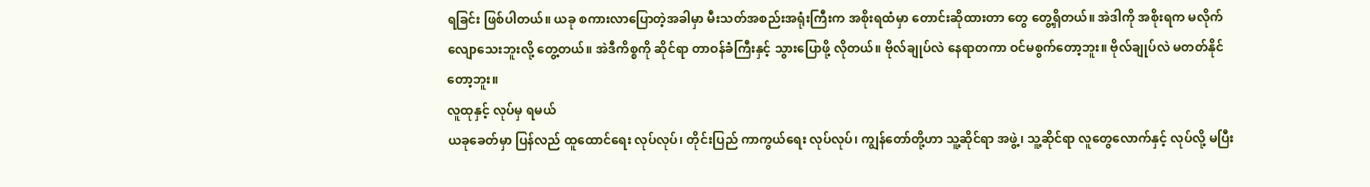ရခြင်း ဖြစ်ပါတယ်။ ယခု စကားလာပြောတဲ့အခါမှာ မီးသတ်အစည်းအရုံးကြီးက အစိုးရထံမှာ တောင်းဆိုထားတာ တွေ တွေ့ရှိတယ်။ အဲဒါကို အစိုးရက မလိုက်လျောသေးဘူးလို့ တွေ့တယ်။ အဲဒီကိစ္စကို ဆိုင်ရာ တာဝန်ခံကြီးနှင့် သွားပြောဖို့ လိုတယ်။ ဗိုလ်ချုပ်လဲ နေရာတကာ ဝင်မစွက်တော့ဘူး။ ဗိုလ်ချုပ်လဲ မတတ်နိုင်တော့ဘူး။
လူထုနှင့် လုပ်မှ ရမယ်
ယခုခေတ်မှာ ပြန်လည် ထူထောင်ရေး လုပ်လုပ်၊ တိုင်းပြည် ကာကွယ်ရေး လုပ်လုပ်၊ ကျွန်တော်တို့ဟာ သူ့ဆိုင်ရာ အဖွဲ့၊ သူ့ဆိုင်ရာ လူတွေလောက်နှင့် လုပ်လို့ မပြီး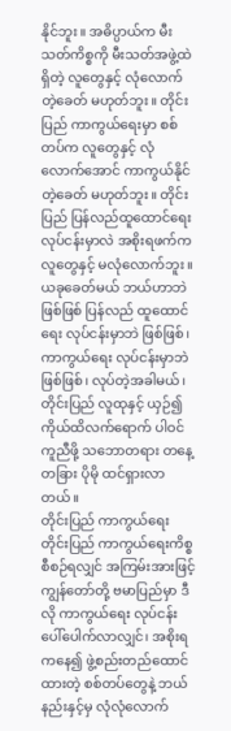နိုင်ဘူး။ အဓိပ္ပာယ်က မီးသတ်ကိစ္စကို မီးသတ်အဖွဲ့ထဲ ရှိတဲ့ လူတွေနှင့် လုံလောက်တဲ့ခေတ် မဟုတ်ဘူး။ တိုင်းပြည် ကာကွယ်ရေးမှာ စစ်တပ်က လူတွေနှင့် လုံလောက်အောင် ကာကွယ်နိုင်တဲ့ခေတ် မဟုတ်ဘူး။ တိုင်းပြည် ပြန်လည်ထူထောင်ရေး လုပ်ငန်းမှာလဲ အစိုးရဖက်က လူတွေနှင့် မလုံလောက်ဘူး။ ယခုခေတ်မယ် ဘယ်ဟာဘဲ ဖြစ်ဖြစ် ပြန်လည် ထူထောင်ရေး လုပ်ငန်းမှာဘဲ ဖြစ်ဖြစ်၊ ကာကွယ်ရေး လုပ်ငန်းမှာဘဲ ဖြစ်ဖြစ်၊ လုပ်တဲ့အခါမယ်၊ တိုင်းပြည် လူထုနှင့် ယှဉ်၍ ကိုယ်ထိလက်ရောက် ပါဝင် ကူညီဖို့ သဘောတရား တနေ့တခြား ပိုမို ထင်ရှားလာတယ်။
တိုင်းပြည် ကာကွယ်ရေး
တိုင်းပြည် ကာကွယ်ရေးကိစ္စ စီစဉ်ရလျှင် အကြမ်းအားဖြင့် ကျွန်တော်တို့ ဗမာပြည်မှာ ဒီလို ကာကွယ်ရေး လုပ်ငန်း ပေါ်ပေါက်လာလျှင်၊ အစိုးရကနေ၍ ဖွဲ့စည်းတည်ထောင်ထားတဲ့ စစ်တပ်တွေနဲ့ ဘယ်နည်းနှင့်မှ လုံလုံလောက်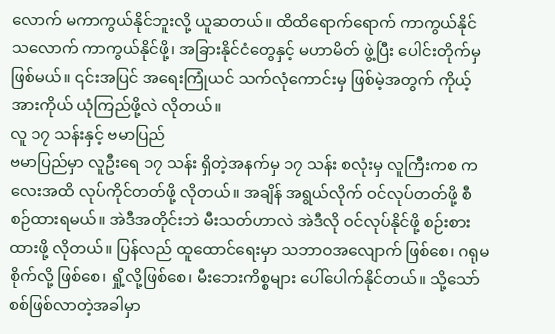လောက် မကာကွယ်နိုင်ဘူးလို့ ယူဆတယ်။ ထိထိရောက်ရောက် ကာကွယ်နိုင်သလောက် ကာကွယ်နိုင်ဖို့၊ အခြားနိုင်ငံတွေနှင့် မဟာမိတ် ဖွဲ့ပြီး ပေါင်းတိုက်မှ ဖြစ်မယ်။ ၎င်းအပြင် အရေးကြုံယင် သက်လုံကောင်းမှ ဖြစ်မဲ့အတွက် ကိုယ့်အားကိုယ် ယုံကြည်ဖို့လဲ လိုတယ်။
လူ ၁၇ သန်းနှင့် ဗမာပြည်
ဗမာပြည်မှာ လူဦးရေ ၁၇ သန်း ရှိတဲ့အနက်မှ ၁၇ သန်း စလုံးမှ လူကြီးကစ ကလေးအထိ လုပ်ကိုင်တတ်ဖို့ လိုတယ်။ အချိန် အရွယ်လိုက် ဝင်လုပ်တတ်ဖို့ စီစဉ်ထားရမယ်။ အဲဒီအတိုင်းဘဲ မီးသတ်ဟာလဲ အဲဒီလို ဝင်လုပ်နိုင်ဖို့ စဉ်းစားထားဖို့ လိုတယ်။ ပြန်လည် ထူထောင်ရေးမှာ သဘာဝအလျောက် ဖြစ်စေ၊ ဂရုမစိုက်လို့ ဖြစ်စေ၊ ရှို့လို့ဖြစ်စေ၊ မီးဘေးကိစ္စများ ပေါ်ပေါက်နိုင်တယ်။ သို့သော် စစ်ဖြစ်လာတဲ့အခါမှာ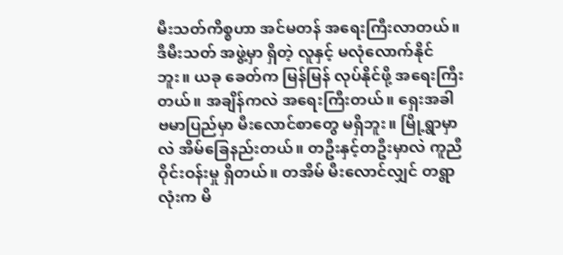မီးသတ်ကိစ္စဟာ အင်မတန် အရေးကြီးလာတယ်။ ဒီမီးသတ် အဖွဲ့မှာ ရှိတဲ့ လူနှင့် မလုံလောက်နိုင်ဘူး။ ယခု ခေတ်က မြန်မြန် လုပ်နိုင်ဖို့ အရေးကြီးတယ်။ အချိန်ကလဲ အရေးကြီးတယ်။ ရှေးအခါ ဗမာပြည်မှာ မီးလောင်စာတွေ မရှိဘူး။ မြို့ရွာမှာလဲ အိမ်ခြေနည်းတယ်။ တဦးနှင့်တဦးမှာလဲ ကူညီ ဝိုင်းဝန်းမှု ရှိတယ်။ တအိမ် မီးလောင်လျှင် တရွာလုံးက မိ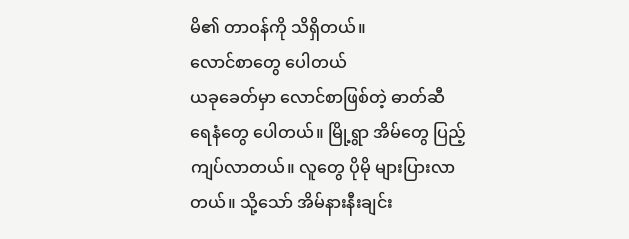မိ၏ တာဝန်ကို သိရှိတယ်။
လောင်စာတွေ ပေါတယ်
ယခုခေတ်မှာ လောင်စာဖြစ်တဲ့ ဓာတ်ဆီ ရေနံတွေ ပေါတယ်။ မြို့ရွာ အိမ်တွေ ပြည့်ကျပ်လာတယ်။ လူတွေ ပိုမို များပြားလာတယ်။ သို့သော် အိမ်နားနီးချင်း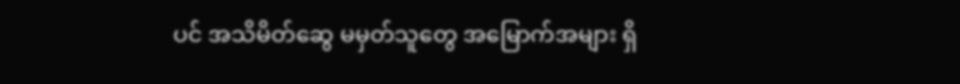ပင် အသိမိတ်ဆွေ မမှတ်သူတွေ အမြောက်အများ ရှိ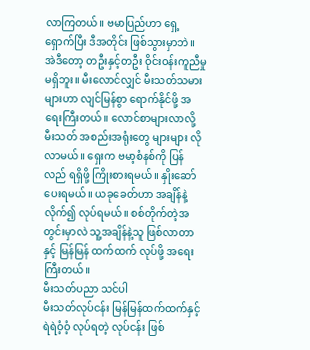လာကြတယ်။ ဗမာပြည်ဟာ ရှေ့ရှောက်ပြီး ဒီအတိုင်း ဖြစ်သွားမှာဘဲ။ အဲဒီတော့ တဦးနှင့်တဦး ဝိုင်းဝန်းကူညီမှု မရှိဘူး။ မီးလောင်လျှင် မီးသတ်သမားများဟာ လျင်မြန်စွာ ရောက်နိုင်ဖို့ အရေးကြီးတယ်။ လောင်စာများလာလို့ မီးသတ် အစည်းအရုံးတွေ များများ လိုလာမယ်။ ရှေးက ဗမာ့စံနစ်ကို ပြန်လည် ရရှိဖို့ ကြိုးစားရမယ်။ နှိုးဆော်ပေးရမယ်။ ယခုခေတ်ဟာ အချိန်နဲ့ လိုက်၍ လုပ်ရမယ်။ စစ်တိုက်တဲ့အတွင်းမှာလဲ သူ့အချိန်နဲ့သူ ဖြစ်လာတာနှင့် မြန်မြန် ထက်ထက် လုပ်ဖို့ အရေးကြီးတယ်။
မီးသတ်ပညာ သင်ပါ
မီးသတ်လုပ်ငန်း မြန်မြန်ထက်ထက်နှင့် ရဲရဲဝံ့ဝံ့ လုပ်ရတဲ့ လုပ်ငန်း ဖြစ်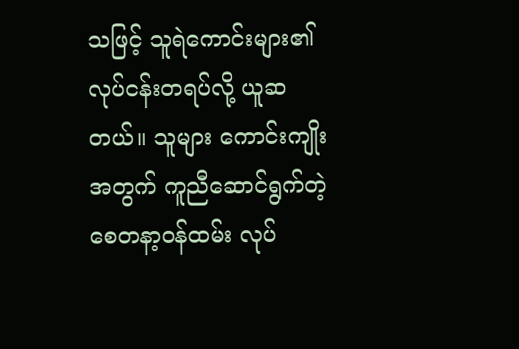သဖြင့် သူရဲကောင်းများ၏ လုပ်ငန်းတရပ်လို့ ယူဆတယ်။ သူများ ကောင်းကျိုးအတွက် ကူညီဆောင်ရွက်တဲ့ စေတနာ့ဝန်ထမ်း လုပ်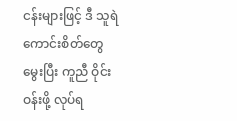ငန်းများဖြင့် ဒီ သူရဲကောင်းစိတ်တွေ မွေးပြီး ကူညီ ဝိုင်းဝန်းဖို့ လုပ်ရ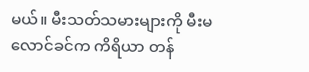မယ်။ မီးသတ်သမားများကို မီးမလောင်ခင်က ကိရိယာ တန်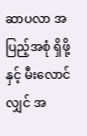ဆာပလာ အပြည့်အစုံ ရှိဖို့နှင့် မီးလောင်လျှင် အ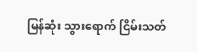မြန်ဆုံး သွားရောက် ငြိမ်းသတ်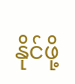နိုင်ဖို့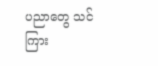ပညာတွေ သင်ကြား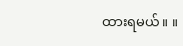ထားရမယ်။ ။